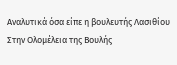Aναλυτικά όσα είπε η βουλευτής Λασιθίου
Στην Ολομέλεια της Βουλής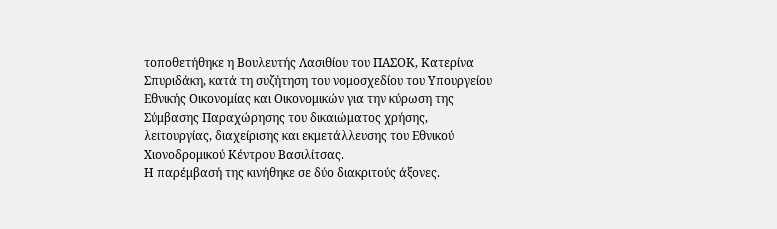τοποθετήθηκε η Βουλευτής Λασιθίου του ΠΑΣΟΚ, Κατερίνα Σπυριδάκη, κατά τη συζήτηση του νομοσχεδίου του Υπουργείου Εθνικής Οικονομίας και Οικονομικών για την κύρωση της Σύμβασης Παραχώρησης του δικαιώματος χρήσης, λειτουργίας, διαχείρισης και εκμετάλλευσης του Εθνικού Χιονοδρομικού Κέντρου Βασιλίτσας.
Η παρέμβασή της κινήθηκε σε δύο διακριτούς άξονες.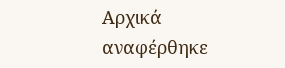Αρχικά αναφέρθηκε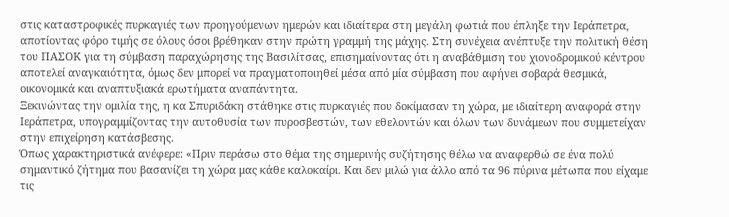στις καταστροφικές πυρκαγιές των προηγούμενων ημερών και ιδιαίτερα στη μεγάλη φωτιά που έπληξε την Ιεράπετρα, αποτίοντας φόρο τιμής σε όλους όσοι βρέθηκαν στην πρώτη γραμμή της μάχης. Στη συνέχεια ανέπτυξε την πολιτική θέση του ΠΑΣΟΚ για τη σύμβαση παραχώρησης της Βασιλίτσας, επισημαίνοντας ότι η αναβάθμιση του χιονοδρομικού κέντρου αποτελεί αναγκαιότητα, όμως δεν μπορεί να πραγματοποιηθεί μέσα από μία σύμβαση που αφήνει σοβαρά θεσμικά, οικονομικά και αναπτυξιακά ερωτήματα αναπάντητα.
Ξεκινώντας την ομιλία της, η κα Σπυριδάκη στάθηκε στις πυρκαγιές που δοκίμασαν τη χώρα, με ιδιαίτερη αναφορά στην Ιεράπετρα, υπογραμμίζοντας την αυτοθυσία των πυροσβεστών, των εθελοντών και όλων των δυνάμεων που συμμετείχαν στην επιχείρηση κατάσβεσης.
Όπως χαρακτηριστικά ανέφερε: «Πριν περάσω στο θέμα της σημερινής συζήτησης θέλω να αναφερθώ σε ένα πολύ σημαντικό ζήτημα που βασανίζει τη χώρα μας κάθε καλοκαίρι. Και δεν μιλώ για άλλο από τα 96 πύρινα μέτωπα που είχαμε τις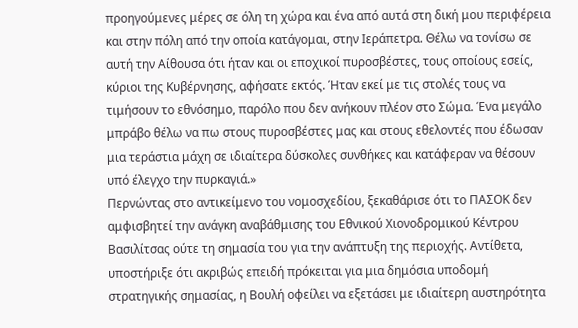προηγούμενες μέρες σε όλη τη χώρα και ένα από αυτά στη δική μου περιφέρεια και στην πόλη από την οποία κατάγομαι, στην Ιεράπετρα. Θέλω να τονίσω σε αυτή την Αίθουσα ότι ήταν και οι εποχικοί πυροσβέστες, τους οποίους εσείς, κύριοι της Κυβέρνησης, αφήσατε εκτός. Ήταν εκεί με τις στολές τους να τιμήσουν το εθνόσημο, παρόλο που δεν ανήκουν πλέον στο Σώμα. Ένα μεγάλο μπράβο θέλω να πω στους πυροσβέστες μας και στους εθελοντές που έδωσαν μια τεράστια μάχη σε ιδιαίτερα δύσκολες συνθήκες και κατάφεραν να θέσουν υπό έλεγχο την πυρκαγιά.»
Περνώντας στο αντικείμενο του νομοσχεδίου, ξεκαθάρισε ότι το ΠΑΣΟΚ δεν αμφισβητεί την ανάγκη αναβάθμισης του Εθνικού Χιονοδρομικού Κέντρου Βασιλίτσας ούτε τη σημασία του για την ανάπτυξη της περιοχής. Αντίθετα, υποστήριξε ότι ακριβώς επειδή πρόκειται για μια δημόσια υποδομή στρατηγικής σημασίας, η Βουλή οφείλει να εξετάσει με ιδιαίτερη αυστηρότητα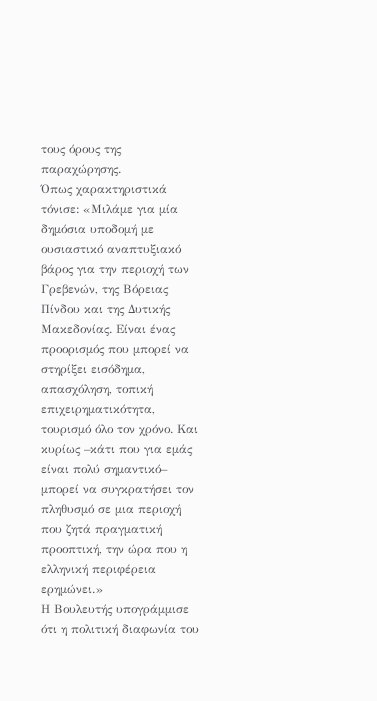τους όρους της παραχώρησης.
Όπως χαρακτηριστικά τόνισε: «Μιλάμε για μία δημόσια υποδομή με ουσιαστικό αναπτυξιακό βάρος για την περιοχή των Γρεβενών, της Βόρειας Πίνδου και της Δυτικής Μακεδονίας. Είναι ένας προορισμός που μπορεί να στηρίξει εισόδημα, απασχόληση, τοπική επιχειρηματικότητα, τουρισμό όλο τον χρόνο. Και κυρίως –κάτι που για εμάς είναι πολύ σημαντικό– μπορεί να συγκρατήσει τον πληθυσμό σε μια περιοχή που ζητά πραγματική προοπτική, την ώρα που η ελληνική περιφέρεια ερημώνει.»
Η Βουλευτής υπογράμμισε ότι η πολιτική διαφωνία του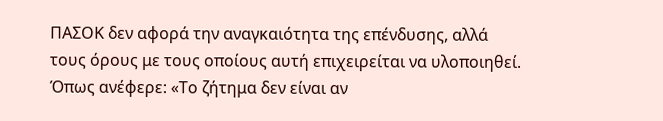ΠΑΣΟΚ δεν αφορά την αναγκαιότητα της επένδυσης, αλλά τους όρους με τους οποίους αυτή επιχειρείται να υλοποιηθεί.
Όπως ανέφερε: «Το ζήτημα δεν είναι αν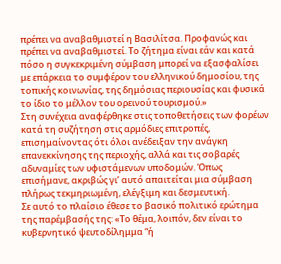πρέπει να αναβαθμιστεί η Βασιλίτσα. Προφανώς και πρέπει να αναβαθμιστεί. Το ζήτημα είναι εάν και κατά πόσο η συγκεκριμένη σύμβαση μπορεί να εξασφαλίσει με επάρκεια το συμφέρον του ελληνικού δημοσίου, της τοπικής κοινωνίας, της δημόσιας περιουσίας και φυσικά το ίδιο το μέλλον του ορεινού τουρισμού.»
Στη συνέχεια αναφέρθηκε στις τοποθετήσεις των φορέων κατά τη συζήτηση στις αρμόδιες επιτροπές, επισημαίνοντας ότι όλοι ανέδειξαν την ανάγκη επανεκκίνησης της περιοχής, αλλά και τις σοβαρές αδυναμίες των υφιστάμενων υποδομών. Όπως επισήμανε, ακριβώς γι’ αυτό απαιτείται μια σύμβαση πλήρως τεκμηριωμένη, ελέγξιμη και δεσμευτική.
Σε αυτό το πλαίσιο έθεσε το βασικό πολιτικό ερώτημα της παρέμβασής της: «Το θέμα, λοιπόν, δεν είναι το κυβερνητικό ψευτοδίλημμα “ή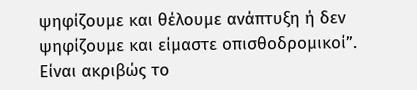ψηφίζουμε και θέλουμε ανάπτυξη ή δεν ψηφίζουμε και είμαστε οπισθοδρομικοί”. Είναι ακριβώς το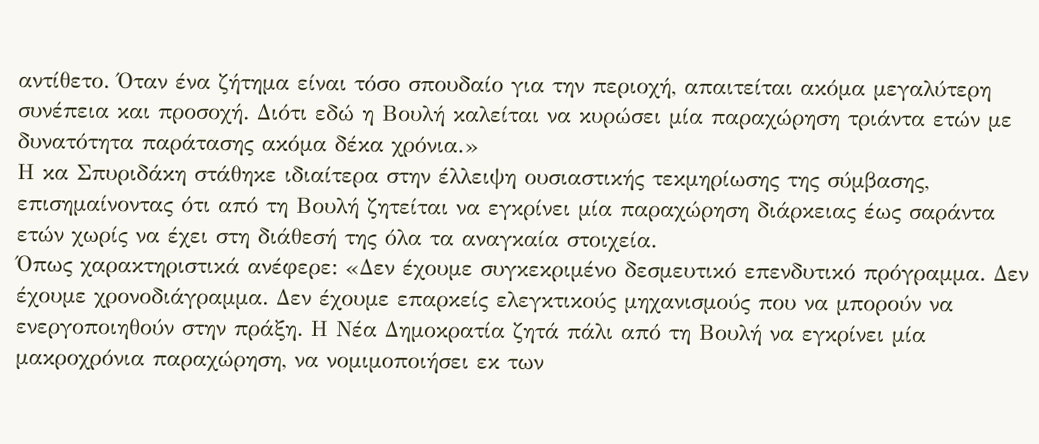αντίθετο. Όταν ένα ζήτημα είναι τόσο σπουδαίο για την περιοχή, απαιτείται ακόμα μεγαλύτερη συνέπεια και προσοχή. Διότι εδώ η Βουλή καλείται να κυρώσει μία παραχώρηση τριάντα ετών με δυνατότητα παράτασης ακόμα δέκα χρόνια.»
Η κα Σπυριδάκη στάθηκε ιδιαίτερα στην έλλειψη ουσιαστικής τεκμηρίωσης της σύμβασης, επισημαίνοντας ότι από τη Βουλή ζητείται να εγκρίνει μία παραχώρηση διάρκειας έως σαράντα ετών χωρίς να έχει στη διάθεσή της όλα τα αναγκαία στοιχεία.
Όπως χαρακτηριστικά ανέφερε: «Δεν έχουμε συγκεκριμένο δεσμευτικό επενδυτικό πρόγραμμα. Δεν έχουμε χρονοδιάγραμμα. Δεν έχουμε επαρκείς ελεγκτικούς μηχανισμούς που να μπορούν να ενεργοποιηθούν στην πράξη. Η Νέα Δημοκρατία ζητά πάλι από τη Βουλή να εγκρίνει μία μακροχρόνια παραχώρηση, να νομιμοποιήσει εκ των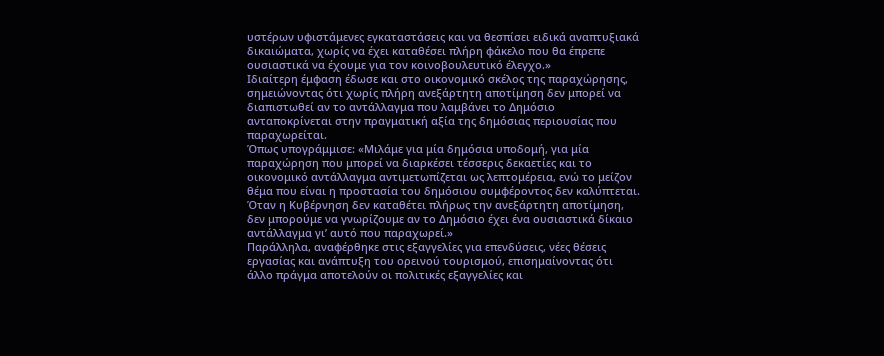υστέρων υφιστάμενες εγκαταστάσεις και να θεσπίσει ειδικά αναπτυξιακά δικαιώματα, χωρίς να έχει καταθέσει πλήρη φάκελο που θα έπρεπε ουσιαστικά να έχουμε για τον κοινοβουλευτικό έλεγχο.»
Ιδιαίτερη έμφαση έδωσε και στο οικονομικό σκέλος της παραχώρησης, σημειώνοντας ότι χωρίς πλήρη ανεξάρτητη αποτίμηση δεν μπορεί να διαπιστωθεί αν το αντάλλαγμα που λαμβάνει το Δημόσιο ανταποκρίνεται στην πραγματική αξία της δημόσιας περιουσίας που παραχωρείται.
Όπως υπογράμμισε: «Μιλάμε για μία δημόσια υποδομή, για μία παραχώρηση που μπορεί να διαρκέσει τέσσερις δεκαετίες και το οικονομικό αντάλλαγμα αντιμετωπίζεται ως λεπτομέρεια, ενώ το μείζον θέμα που είναι η προστασία του δημόσιου συμφέροντος δεν καλύπτεται. Όταν η Κυβέρνηση δεν καταθέτει πλήρως την ανεξάρτητη αποτίμηση, δεν μπορούμε να γνωρίζουμε αν το Δημόσιο έχει ένα ουσιαστικά δίκαιο αντάλλαγμα γι’ αυτό που παραχωρεί.»
Παράλληλα, αναφέρθηκε στις εξαγγελίες για επενδύσεις, νέες θέσεις εργασίας και ανάπτυξη του ορεινού τουρισμού, επισημαίνοντας ότι άλλο πράγμα αποτελούν οι πολιτικές εξαγγελίες και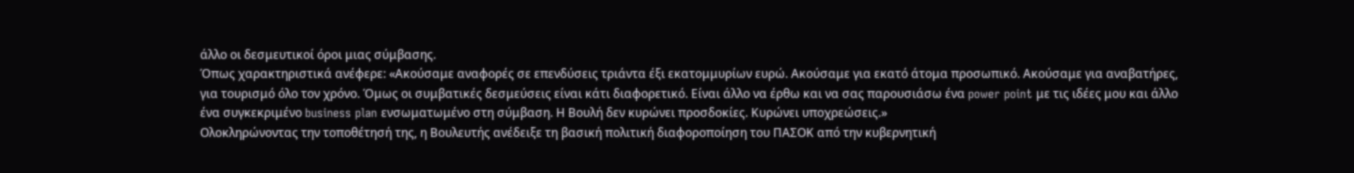άλλο οι δεσμευτικοί όροι μιας σύμβασης.
Όπως χαρακτηριστικά ανέφερε: «Ακούσαμε αναφορές σε επενδύσεις τριάντα έξι εκατομμυρίων ευρώ. Ακούσαμε για εκατό άτομα προσωπικό. Ακούσαμε για αναβατήρες, για τουρισμό όλο τον χρόνο. Όμως οι συμβατικές δεσμεύσεις είναι κάτι διαφορετικό. Είναι άλλο να έρθω και να σας παρουσιάσω ένα power point με τις ιδέες μου και άλλο ένα συγκεκριμένο business plan ενσωματωμένο στη σύμβαση. Η Βουλή δεν κυρώνει προσδοκίες. Κυρώνει υποχρεώσεις.»
Ολοκληρώνοντας την τοποθέτησή της, η Βουλευτής ανέδειξε τη βασική πολιτική διαφοροποίηση του ΠΑΣΟΚ από την κυβερνητική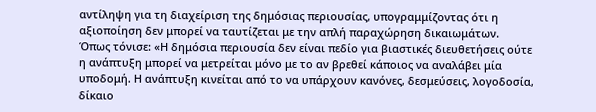αντίληψη για τη διαχείριση της δημόσιας περιουσίας, υπογραμμίζοντας ότι η αξιοποίηση δεν μπορεί να ταυτίζεται με την απλή παραχώρηση δικαιωμάτων.
Όπως τόνισε: «Η δημόσια περιουσία δεν είναι πεδίο για βιαστικές διευθετήσεις ούτε η ανάπτυξη μπορεί να μετρείται μόνο με το αν βρεθεί κάποιος να αναλάβει μία υποδομή. Η ανάπτυξη κινείται από το να υπάρχουν κανόνες, δεσμεύσεις, λογοδοσία, δίκαιο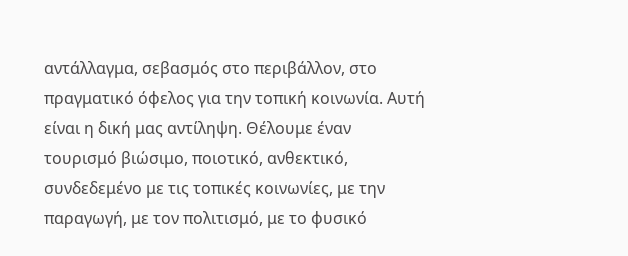αντάλλαγμα, σεβασμός στο περιβάλλον, στο πραγματικό όφελος για την τοπική κοινωνία. Αυτή είναι η δική μας αντίληψη. Θέλουμε έναν τουρισμό βιώσιμο, ποιοτικό, ανθεκτικό, συνδεδεμένο με τις τοπικές κοινωνίες, με την παραγωγή, με τον πολιτισμό, με το φυσικό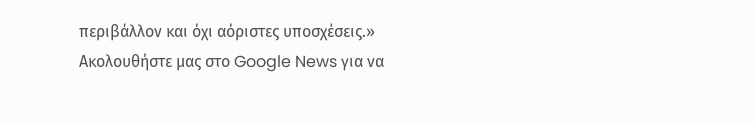περιβάλλον και όχι αόριστες υποσχέσεις.»
Ακολουθήστε μας στο Google News για να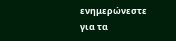ενημερώνεστε για τα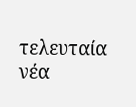τελευταία νέα